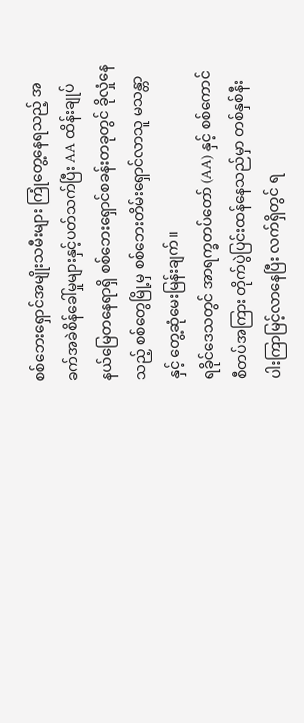စစ်ဘေးရှောင်အမျိုးသမီးများ ကြုံတွေ့နေရသည့် အခက်အခဲစိန်ခေါ်မှုများနှင့်ပတ်သက်ပြီး AA ထိန်းချုပ်နယ်မြေတနေရာရှိ စစ်ဘေးရှောင်စခန်းတခုတွင် ခိုလှုံနေသည့် စစ်တွေမြို့မှ စစ်ဘေးတိမ်းရှောင်လာသူ မသန္တာနှင့် တွေ့ဆုံမေးမြန်းချက်။
ရခိုင်ဒေသတွင် အာရက္ခတပ်တော် (AA) နှင့် စစ်ကောင်စီတပ်အကြား တိုက်ပွဲပြင်းထန်နေသည်မှာ တစ်နှစ်နီးပါးကြာမြင့်လာနေပြီး လက်ရှိတွင် ရ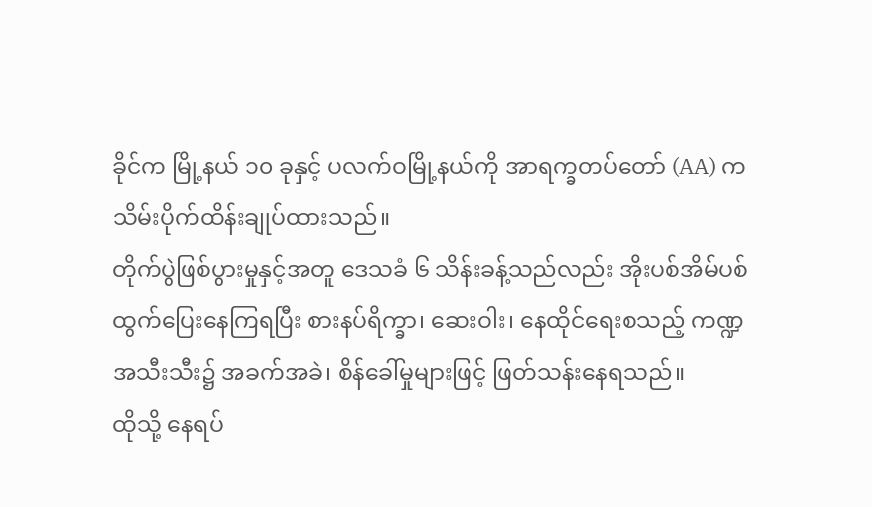ခိုင်က မြို့နယ် ၁၀ ခုနှင့် ပလက်ဝမြို့နယ်ကို အာရက္ခတပ်တော် (AA) က သိမ်းပိုက်ထိန်းချုပ်ထားသည်။
တိုက်ပွဲဖြစ်ပွားမှုနှင့်အတူ ဒေသခံ ၆ သိန်းခန့်သည်လည်း အိုးပစ်အိမ်ပစ် ထွက်ပြေးနေကြရပြီး စားနပ်ရိက္ခာ၊ ဆေးဝါး၊ နေထိုင်ရေးစသည့် ကဏ္ဍအသီးသီး၌ အခက်အခဲ၊ စိန်ခေါ်မှုများဖြင့် ဖြတ်သန်းနေရသည်။
ထိုသို့ နေရပ်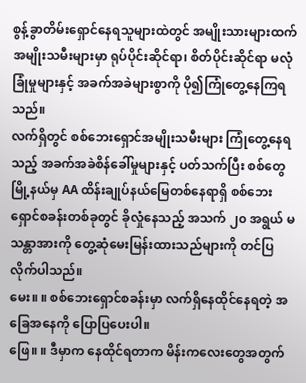စွန့်ခွာတိမ်းရှောင်နေရသူများထဲတွင် အမျိုးသားများထက် အမျိုးသမီးများမှာ ရုပ်ပိုင်းဆိုင်ရာ၊ စိတ်ပိုင်းဆိုင်ရာ မလုံခြုံမှုများနှင့် အခက်အခဲများစွာကို ပို၍ကြုံတွေ့နေကြရသည်။
လက်ရှိတွင် စစ်ဘေးရှောင်အမျိုးသမီးများ ကြုံတွေ့နေရသည့် အခက်အခဲစိန်ခေါ်မှုများနှင့် ပတ်သက်ပြီး စစ်တွေမြို့နယ်မှ AA ထိန်းချုပ်နယ်မြေတစ်နေရာရှိ စစ်ဘေးရှောင်စခန်းတစ်ခုတွင် ခိုလှုံနေသည့် အသက် ၂၀ အရွယ် မသန္တာအားကို တွေ့ဆုံမေးမြန်းထားသည်များကို တင်ပြလိုက်ပါသည်။
မေး။ ။ စစ်ဘေးရှောင်စခန်းမှာ လက်ရှိနေထိုင်နေရတဲ့ အခြေအနေကို ပြောပြပေးပါ။
ဖြေ။ ။ ဒီမှာက နေထိုင်ရတာက မိန်းကလေးတွေအတွက်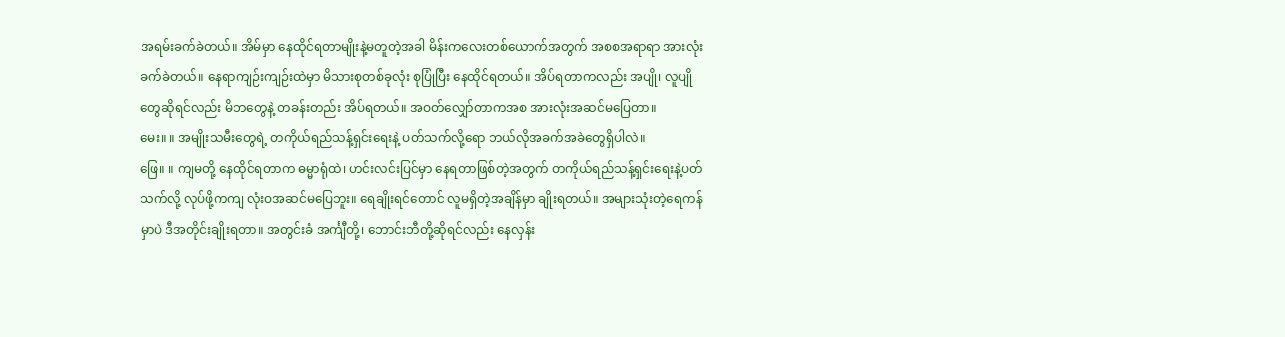အရမ်းခက်ခဲတယ်။ အိမ်မှာ နေထိုင်ရတာမျိုးနဲ့မတူတဲ့အခါ မိန်းကလေးတစ်ယောက်အတွက် အစစအရာရာ အားလုံးခက်ခဲတယ်။ နေရာကျဉ်းကျဉ်းထဲမှာ မိသားစုတစ်ခုလုံး စုပြုံပြီး နေထိုင်ရတယ်။ အိပ်ရတာကလည်း အပျို၊ လူပျိုတွေဆိုရင်လည်း မိဘတွေနဲ့ တခန်းတည်း အိပ်ရတယ်။ အဝတ်လျှော်တာကအစ အားလုံးအဆင်မပြေတာ။
မေး။ ။ အမျိုးသမီးတွေရဲ့ တကိုယ်ရည်သန့်ရှင်းရေးနဲ့ ပတ်သက်လို့ရော ဘယ်လိုအခက်အခဲတွေရှိပါလဲ။
ဖြေ။ ။ ကျမတို့ နေထိုင်ရတာက ဓမ္မာရုံထဲ၊ ဟင်းလင်းပြင်မှာ နေရတာဖြစ်တဲ့အတွက် တကိုယ်ရည်သန့်ရှင်းရေးနဲ့ပတ်သက်လို့ လုပ်ဖို့ကကျ လုံးဝအဆင်မပြေဘူး။ ရေချိုးရင်တောင် လူမရှိတဲ့အချိန်မှာ ချိုးရတယ်။ အများသုံးတဲ့ရေကန်မှာပဲ ဒီအတိုင်းချိုးရတာ။ အတွင်းခံ အင်္ကျီတို့၊ ဘောင်းဘီတို့ဆိုရင်လည်း နေလှန်း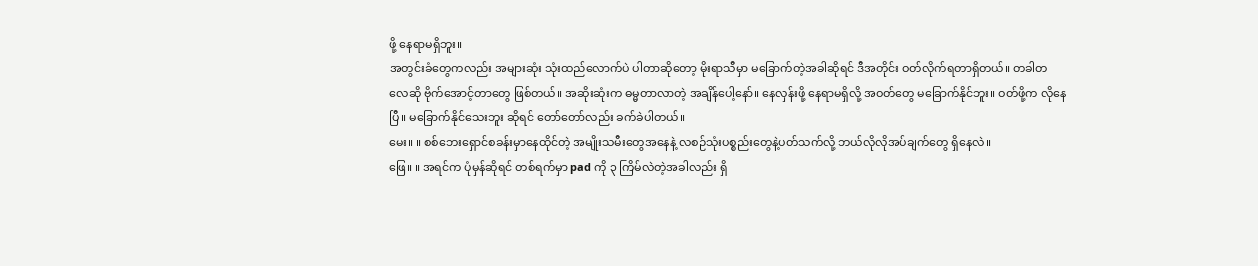ဖို့ နေရာမရှိဘူး။
အတွင်းခံတွေကလည်း အများဆုံး သုံးထည်လောက်ပဲ ပါတာဆိုတော့ မိုးရာသီမှာ မခြောက်တဲ့အခါဆိုရင် ဒီအတိုင်း ဝတ်လိုက်ရတာရှိတယ်။ တခါတလေဆို ဗိုက်အောင့်တာတွေ ဖြစ်တယ်။ အဆိုးဆုံးက ဓမ္မတာလာတဲ့ အချိန်ပေါ့နော်။ နေလှန်းဖို့ နေရာမရှိလို့ အဝတ်တွေ မခြောက်နိုင်ဘူး။ ဝတ်ဖို့က လိုနေပြီ။ မခြောက်နိုင်သေးဘူး ဆိုရင် တော်တော်လည်း ခက်ခဲပါတယ်။
မေး။ ။ စစ်ဘေးရှောင်စခန်းမှာနေထိုင်တဲ့ အမျိုးသမီးတွေအနေနဲ့ လစဉ်သုံးပစ္စည်းတွေနဲ့ပတ်သက်လို့ ဘယ်လိုလိုအပ်ချက်တွေ ရှိနေလဲ။
ဖြေ။ ။ အရင်က ပုံမှန်ဆိုရင် တစ်ရက်မှာ pad ကို ၃ ကြိမ်လဲတဲ့အခါလည်း ရှိ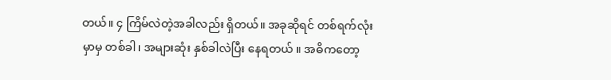တယ်။ ၄ ကြိမ်လဲတဲ့အခါလည်း ရှိတယ်။ အခုဆိုရင် တစ်ရက်လုံးမှာမှ တစ်ခါ၊ အများဆုံး နှစ်ခါလဲပြီး နေရတယ် ။ အဓိကတော့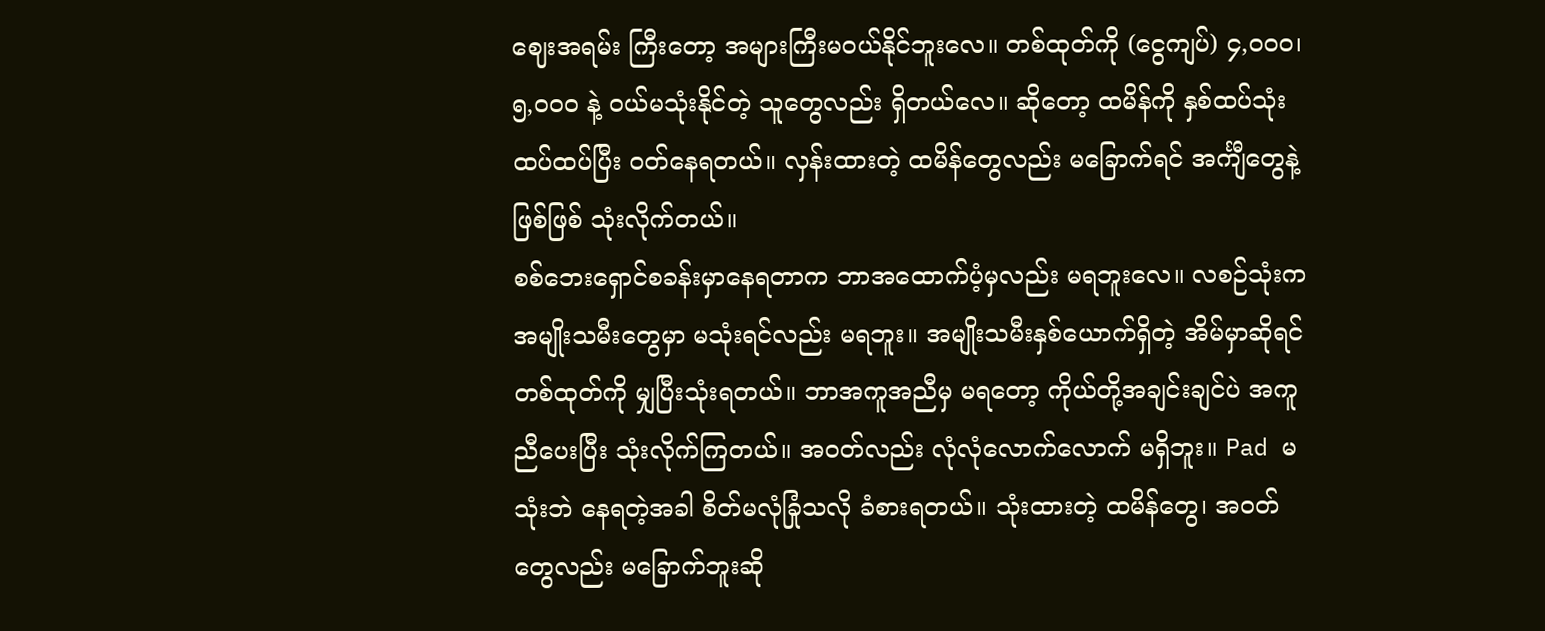ဈေးအရမ်း ကြီးတော့ အများကြီးမဝယ်နိုင်ဘူးလေ။ တစ်ထုတ်ကို (ငွေကျပ်) ၄,၀၀၀၊ ၅,၀၀၀ နဲ့ ဝယ်မသုံးနိုင်တဲ့ သူတွေလည်း ရှိတယ်လေ။ ဆိုတော့ ထမိန်ကို နှစ်ထပ်သုံးထပ်ထပ်ပြီး ဝတ်နေရတယ်။ လှန်းထားတဲ့ ထမိန်တွေလည်း မခြောက်ရင် အင်္ကျီတွေနဲ့ဖြစ်ဖြစ် သုံးလိုက်တယ်။
စစ်ဘေးရှောင်စခန်းမှာနေရတာက ဘာအထောက်ပံ့မှလည်း မရဘူးလေ။ လစဉ်သုံးက အမျိုးသမီးတွေမှာ မသုံးရင်လည်း မရဘူး။ အမျိုးသမီးနှစ်ယောက်ရှိတဲ့ အိမ်မှာဆိုရင် တစ်ထုတ်ကို မျှပြီးသုံးရတယ်။ ဘာအကူအညီမှ မရတော့ ကိုယ်တို့အချင်းချင်ပဲ အကူညီပေးပြီး သုံးလိုက်ကြတယ်။ အဝတ်လည်း လုံလုံလောက်လောက် မရှိဘူး။ Pad မသုံးဘဲ နေရတဲ့အခါ စိတ်မလုံခြုံသလို ခံစားရတယ်။ သုံးထားတဲ့ ထမိန်တွေ၊ အဝတ်တွေလည်း မခြောက်ဘူးဆို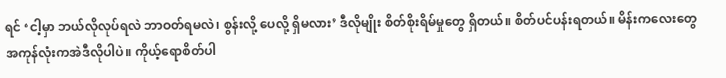ရင် ‘ငါ့မှာ ဘယ်လိုလုပ်ရလဲ ဘာဝတ်ရမလဲ၊ စွန်းလို့ ပေလို့ ရှိမလား’ ဒီလိုမျိုး စိတ်စိုးရိမ်မှုတွေ ရှိတယ်။ စိတ်ပင်ပန်းရတယ်။ မိန်းကလေးတွေ အကုန်လုံးကအဲဒီလိုပါပဲ။ ကိုယ့်ရောစိတ်ပါ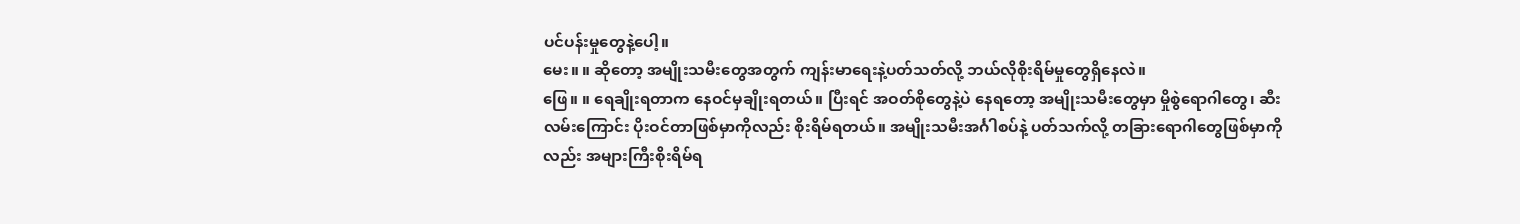ပင်ပန်းမှုတွေနဲ့ပေါ့။
မေး။ ။ ဆိုတော့ အမျိုးသမီးတွေအတွက် ကျန်းမာရေးနဲ့ပတ်သတ်လို့ ဘယ်လိုစိုးရိမ်မှုတွေရှိနေလဲ။
ဖြေ။ ။ ရေချိုးရတာက နေဝင်မှချိုးရတယ်။ ပြီးရင် အဝတ်စိုတွေနဲ့ပဲ နေရတော့ အမျိုးသမီးတွေမှာ မှိုစွဲရောဂါတွေ၊ ဆီးလမ်းကြောင်း ပိုးဝင်တာဖြစ်မှာကိုလည်း စိုးရိမ်ရတယ်။ အမျိုးသမီးအင်္ဂါစပ်နဲ့ ပတ်သက်လို့ တခြားရောဂါတွေဖြစ်မှာကိုလည်း အများကြီးစိုးရိမ်ရ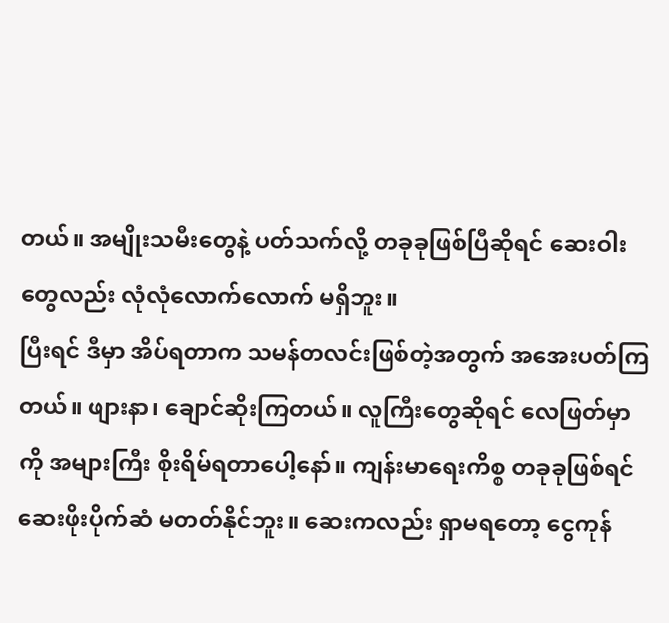တယ်။ အမျိုးသမီးတွေနဲ့ ပတ်သက်လို့ တခုခုဖြစ်ပြီဆိုရင် ဆေးဝါးတွေလည်း လုံလုံလောက်လောက် မရှိဘူး။
ပြီးရင် ဒီမှာ အိပ်ရတာက သမန်တလင်းဖြစ်တဲ့အတွက် အအေးပတ်ကြတယ်။ ဖျားနာ၊ ချောင်ဆိုးကြတယ်။ လူကြီးတွေဆိုရင် လေဖြတ်မှာကို အများကြီး စိုးရိမ်ရတာပေါ့နော်။ ကျန်းမာရေးကိစ္စ တခုခုဖြစ်ရင် ဆေးဖိုးပိုက်ဆံ မတတ်နိုင်ဘူး။ ဆေးကလည်း ရှာမရတော့ ငွေကုန်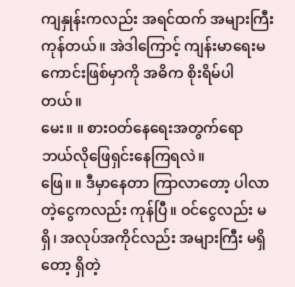ကျနှုန်းကလည်း အရင်ထက် အများကြီးကုန်တယ်။ အဲဒါကြောင့် ကျန်းမာရေးမကောင်းဖြစ်မှာကို အဓိက စိုးရိမ်ပါတယ်။
မေး။ ။ စားဝတ်နေရေးအတွက်ရော ဘယ်လိုဖြေရှင်းနေကြရလဲ။
ဖြေ။ ။ ဒီမှာနေတာ ကြာလာတော့ ပါလာတဲ့ငွေကလည်း ကုန်ပြီ။ ဝင်ငွေလည်း မရှိ၊ အလုပ်အကိုင်လည်း အများကြီး မရှိတော့ ရှိတဲ့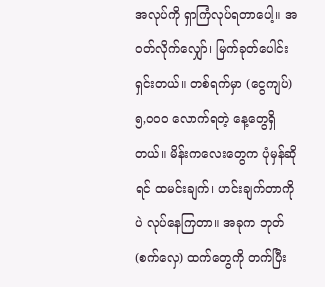အလုပ်ကို ရှာကြံလုပ်ရတာပေါ့။ အဝတ်လိုက်လျှော်၊ မြက်ခုတ်ပေါင်းရှင်းတယ်။ တစ်ရက်မှာ (ငွေကျပ်) ၅,၀၀၀ လောက်ရတဲ့ နေ့တွေရှိတယ်။ မိန်းကလေးတွေက ပုံမှန်ဆိုရင် ထမင်းချက်၊ ဟင်းချက်တာကိုပဲ လုပ်နေကြတာ။ အခုက ဘုတ် (စက်လှေ) ထက်တွေကို တက်ပြီး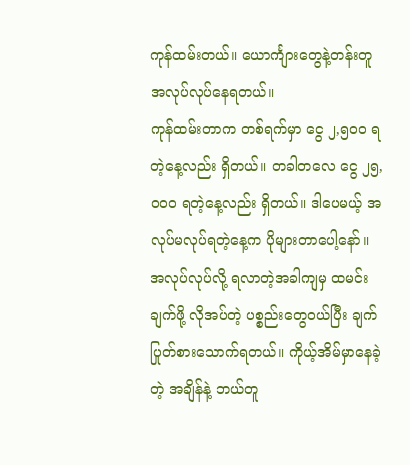ကုန်ထမ်းတယ်။ ယောင်္ကျားတွေနဲ့တန်းတူ အလုပ်လုပ်နေရတယ်။
ကုန်ထမ်းတာက တစ်ရက်မှာ ငွေ ၂,၅၀၀ ရတဲ့နေ့လည်း ရှိတယ်။ တခါတလေ ငွေ ၂၅,၀၀၀ ရတဲ့နေ့လည်း ရှိတယ်။ ဒါပေမယ့် အလုပ်မလုပ်ရတဲ့နေ့က ပိုများတာပေါ့နော်။ အလုပ်လုပ်လို့ ရလာတဲ့အခါကျမှ ထမင်းချက်ဖို့ လိုအပ်တဲ့ ပစ္စည်းတွေဝယ်ပြီး ချက်ပြုတ်စားသောက်ရတယ်။ ကိုယ့်အိမ်မှာနေခဲ့တဲ့ အချိန်နဲ့ ဘယ်တူ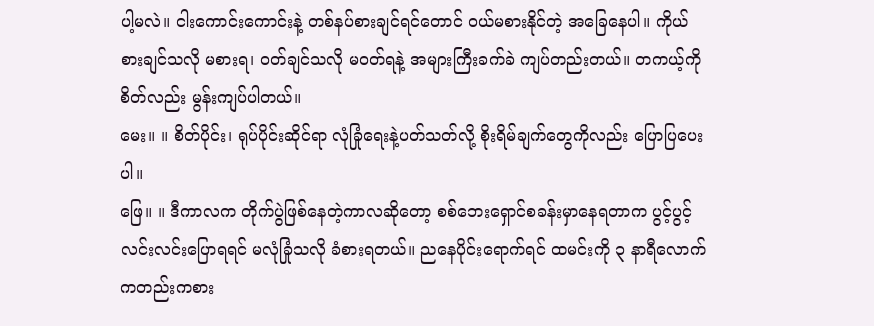ပါ့မလဲ။ ငါးကောင်းကောင်းနဲ့ တစ်နပ်စားချင်ရင်တောင် ဝယ်မစားနိုင်တဲ့ အခြေနေပါ။ ကိုယ် စားချင်သလို မစားရ၊ ဝတ်ချင်သလို မဝတ်ရနဲ့ အများကြီးခက်ခဲ ကျပ်တည်းတယ်။ တကယ့်ကို စိတ်လည်း မွန်းကျပ်ပါတယ်။
မေး။ ။ စိတ်ပိုင်း၊ ရုပ်ပိုင်းဆိုင်ရာ လုံခြုံရေးနဲ့ပတ်သတ်လို့ စိုးရိမ်ချက်တွေကိုလည်း ပြောပြပေးပါ။
ဖြေ။ ။ ဒီကာလက တိုက်ပွဲဖြစ်နေတဲ့ကာလဆိုတော့ စစ်ဘေးရှောင်စခန်းမှာနေရတာက ပွင့်ပွင့်လင်းလင်းပြောရရင် မလုံခြုံသလို ခံစားရတယ်။ ညနေပိုင်းရောက်ရင် ထမင်းကို ၃ နာရီလောက်ကတည်းကစား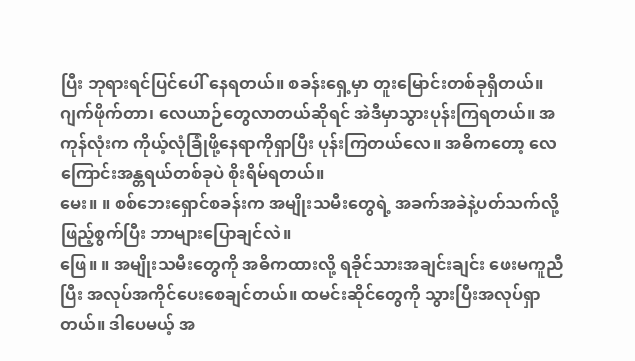ပြီး ဘုရားရင်ပြင်ပေါ် နေရတယ်။ စခန်းရှေ့မှာ တူးမြောင်းတစ်ခုရှိတယ်။ ဂျက်ဖိုက်တာ၊ လေယာဉ်တွေလာတယ်ဆိုရင် အဲဒီမှာသွားပုန်းကြရတယ်။ အကုန်လုံးက ကိုယ့်လုံခြုံဖို့နေရာကိုရှာပြီး ပုန်းကြတယ်လေ။ အဓိကတော့ လေကြောင်းအန္တရယ်တစ်ခုပဲ စိုးရိမ်ရတယ်။
မေး။ ။ စစ်ဘေးရှောင်စခန်းက အမျိုးသမီးတွေရဲ့ အခက်အခဲနဲ့ပတ်သက်လို့ ဖြည့်စွက်ပြီး ဘာများပြောချင်လဲ။
ဖြေ။ ။ အမျိုးသမီးတွေကို အဓိကထားလို့ ရခိုင်သားအချင်းချင်း ဖေးမကူညီပြီး အလုပ်အကိုင်ပေးစေချင်တယ်။ ထမင်းဆိုင်တွေကို သွားပြီးအလုပ်ရှာတယ်။ ဒါပေမယ့် အ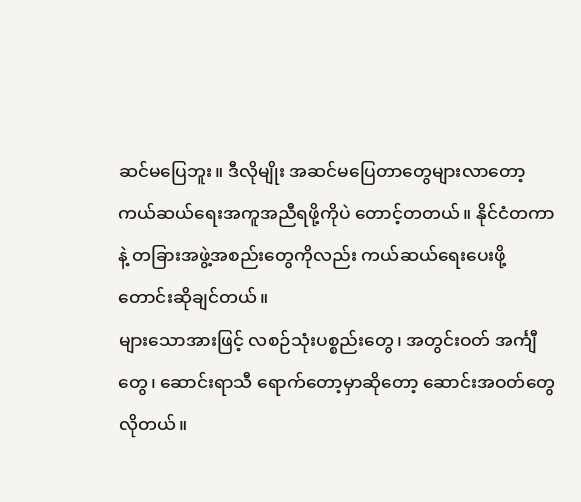ဆင်မပြေဘူး။ ဒီလိုမျိုး အဆင်မပြေတာတွေများလာတော့ ကယ်ဆယ်ရေးအကူအညီရဖို့ကိုပဲ တောင့်တတယ်။ နိုင်ငံတကာနဲ့ တခြားအဖွဲ့အစည်းတွေကိုလည်း ကယ်ဆယ်ရေးပေးဖို့ တောင်းဆိုချင်တယ်။
များသောအားဖြင့် လစဉ်သုံးပစ္စည်းတွေ၊ အတွင်းဝတ် အင်္ကျီတွေ၊ ဆောင်းရာသီ ရောက်တော့မှာဆိုတော့ ဆောင်းအဝတ်တွေ လိုတယ်။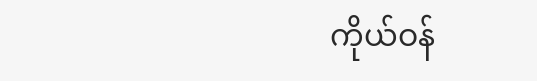ကိုယ်ဝန်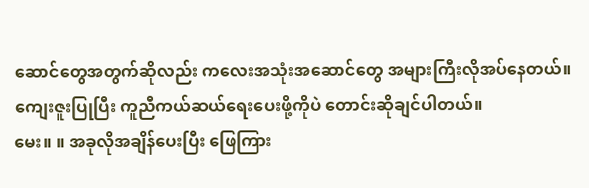ဆောင်တွေအတွက်ဆိုလည်း ကလေးအသုံးအဆောင်တွေ အများကြီးလိုအပ်နေတယ်။ ကျေးဇူးပြုပြီး ကူညီကယ်ဆယ်ရေးပေးဖို့ကိုပဲ တောင်းဆိုချင်ပါတယ်။
မေး။ ။ အခုလိုအချိန်ပေးပြီး ဖြေကြား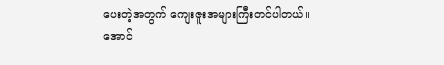ပေးတဲ့အတွက် ကျေးဇူးအများကြီးတင်ပါတယ်။
အောင်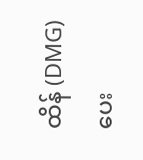ထိန် (DMG) ပေး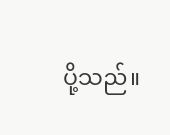ပို့သည်။